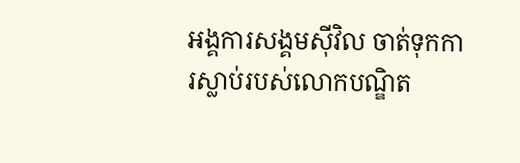អង្គការសង្គមស៊ីវិល ចាត់ទុកការស្លាប់របស់លោកបណ្ឌិត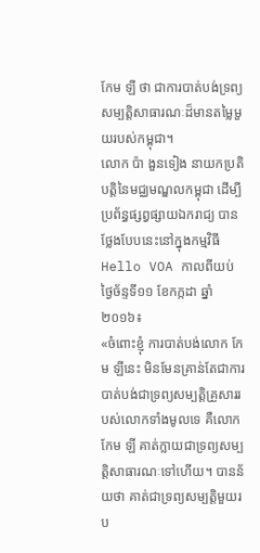កែម ឡី ថា ជាការបាត់បង់ទ្រព្យសម្បត្តិសាធារណៈដ៏មានតម្លៃមួយរបស់កម្ពុជា។
លោក ប៉ា ងួនទៀង នាយកប្រតិបត្តិនៃមជ្ឈមណ្ឌលកម្ពុជា ដើម្បីប្រព័ន្ធផ្សព្វផ្សាយឯករាជ្យ បានថ្លែងបែបនេះនៅក្នុងកម្មវិធី Hello VOA កាលពីយប់ថ្ងៃច័ន្ទទី១១ ខែកក្កដា ឆ្នាំ២០១៦៖
«ចំពោះខ្ញុំ ការបាត់បង់លោក កែម ឡីនេះ មិនមែនគ្រាន់តែជាការបាត់បង់ជាទ្រព្យសម្បត្តិគ្រួសាររបស់លោកទាំងមូលទេ គឺលោក កែម ឡី គាត់ក្លាយជាទ្រព្យសម្បត្តិសាធារណៈទៅហើយ។ បានន័យថា គាត់ជាទ្រព្យសម្បត្តិមួយរប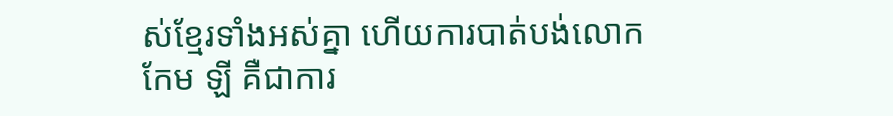ស់ខ្មែរទាំងអស់គ្នា ហើយការបាត់បង់លោក កែម ឡី គឺជាការ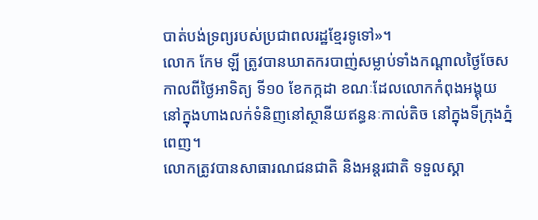បាត់បង់ទ្រព្យរបស់ប្រជាពលរដ្ឋខ្មែរទូទៅ»។
លោក កែម ឡី ត្រូវបានឃាតករបាញ់សម្លាប់ទាំងកណ្ដាលថ្ងៃចែស កាលពីថ្ងៃអាទិត្យ ទី១០ ខែកក្កដា ខណៈដែលលោកកំពុងអង្គុយនៅក្នុងហាងលក់ទំនិញនៅស្ថានីយឥន្ធនៈកាល់តិច នៅក្នុងទីក្រុងភ្នំពេញ។
លោកត្រូវបានសាធារណជនជាតិ និងអន្តរជាតិ ទទួលស្គា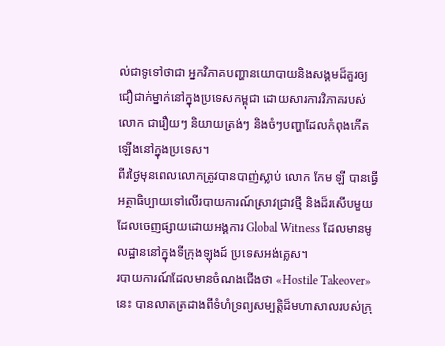ល់ជាទូទៅថាជា អ្នកវិភាគបញ្ហានយោបាយនិងសង្គមដ៏គួរឲ្យជឿជាក់ម្នាក់នៅក្នុងប្រទេសកម្ពុជា ដោយសារការវិភាគរបស់លោក ជារឿយៗ និយាយត្រង់ៗ និងចំៗបញ្ហាដែលកំពុងកើតឡើងនៅក្នុងប្រទេស។
ពីរថ្ងៃមុនពេលលោកត្រូវបានបាញ់ស្លាប់ លោក កែម ឡី បានធ្វើអត្ថាធិប្បាយទៅលើរបាយការណ៍ស្រាវជ្រាវថ្មី និងដ៏រសើបមួយដែលចេញផ្សាយដោយអង្គការ Global Witness ដែលមានមូលដ្ឋាននៅក្នុងទីក្រុងឡុងដ៍ ប្រទេសអង់គ្លេស។
របាយការណ៍ដែលមានចំណងជើងថា «Hostile Takeover»នេះ បានលាតត្រដាងពីទំហំទ្រព្យសម្បត្តិដ៏មហាសាលរបស់ក្រុ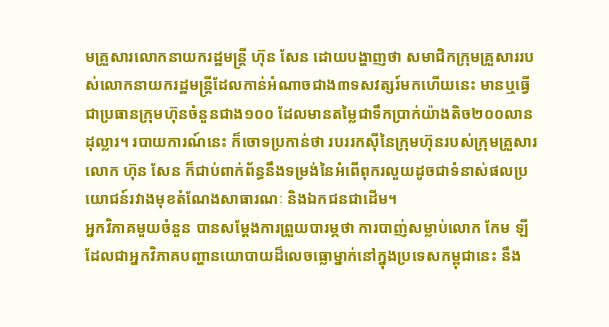មគ្រួសារលោកនាយករដ្ឋមន្ត្រី ហ៊ុន សែន ដោយបង្ហាញថា សមាជិកក្រុមគ្រួសាររបស់លោកនាយករដ្ឋមន្ត្រីដែលកាន់អំណាចជាង៣ទសវត្សរ៍មកហើយនេះ មានឬធ្វើជាប្រធានក្រុមហ៊ុនចំនួនជាង១០០ ដែលមានតម្លៃជាទឹកប្រាក់យ៉ាងតិច២០០លានដុល្លារ។ របាយការណ៍នេះ ក៏ចោទប្រកាន់ថា របររកស៊ីនៃក្រុមហ៊ុនរបស់ក្រុមគ្រួសារលោក ហ៊ុន សែន ក៏ជាប់ពាក់ព័ន្ធនឹងទម្រង់នៃអំពើពុករលួយដូចជាទំនាស់ផលប្រយោជន៍រវាងមុខតំណែងសាធារណៈ និងឯកជនជាដើម។
អ្នកវិភាគមួយចំនួន បានសម្ដែងការព្រួយបារម្ភថា ការបាញ់សម្លាប់លោក កែម ឡី ដែលជាអ្នកវិភាគបញ្ហានយោបាយដ៏លេចធ្លោម្នាក់នៅក្នុងប្រទេសកម្ពុជានេះ នឹង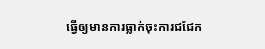ធ្វើឲ្យមានការធ្លាក់ចុះការជជែក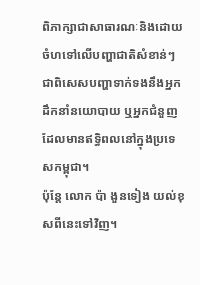ពិភាក្សាជាសាធារណៈនិងដោយចំហទៅលើបញ្ហាជាតិសំខាន់ៗ ជាពិសេសបញ្ហាទាក់ទងនឹងអ្នកដឹកនាំនយោបាយ ឬអ្នកជំនួញ ដែលមានឥទ្ធិពលនៅក្នុងប្រទេសកម្ពុជា។
ប៉ុន្តែ លោក ប៉ា ងួនទៀង យល់ខុសពីនេះទៅវិញ។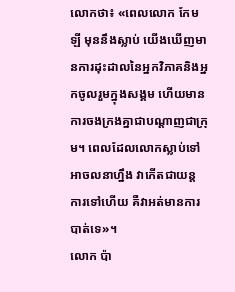លោកថា៖ «ពេលលោក កែម ឡី មុននឹងស្លាប់ យើងឃើញមានការដុះដាលនៃអ្នកវិភាគនិងអ្នកចូលរួមក្នុងសង្គម ហើយមានការចងក្រងគ្នាជាបណ្ដាញជាក្រុម។ ពេលដែលលោកស្លាប់ទៅ អាចលនាហ្នឹង វាកើតជាយន្តការទៅហើយ គឺវាអត់មានការបាត់ទេ»។
លោក ប៉ា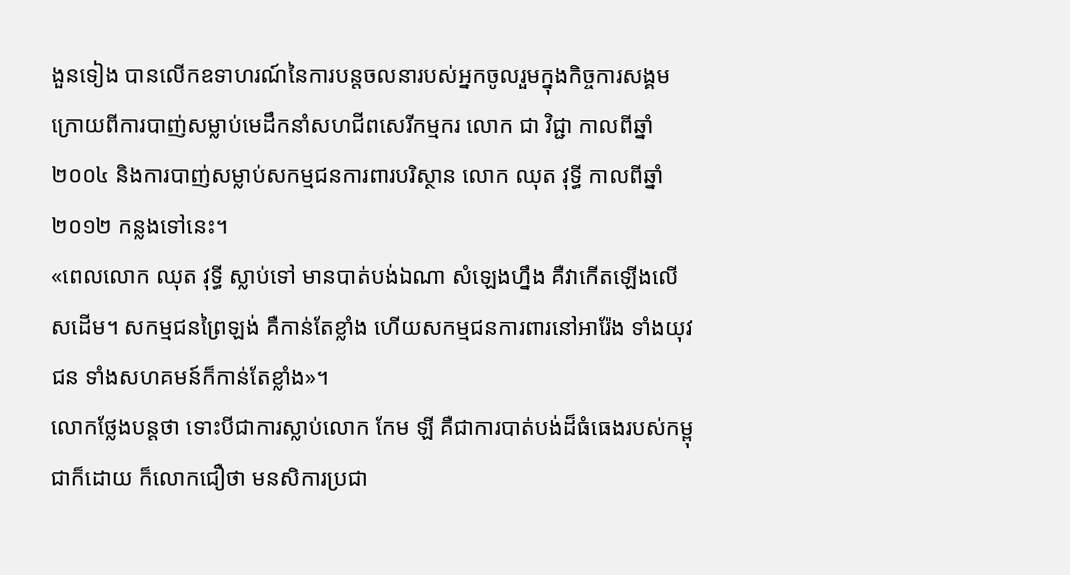ងួនទៀង បានលើកឧទាហរណ៍នៃការបន្តចលនារបស់អ្នកចូលរួមក្នុងកិច្ចការសង្គម ក្រោយពីការបាញ់សម្លាប់មេដឹកនាំសហជីពសេរីកម្មករ លោក ជា វិជ្ជា កាលពីឆ្នាំ២០០៤ និងការបាញ់សម្លាប់សកម្មជនការពារបរិស្ថាន លោក ឈុត វុទ្ធី កាលពីឆ្នាំ២០១២ កន្លងទៅនេះ។
«ពេលលោក ឈុត វុទ្ធី ស្លាប់ទៅ មានបាត់បង់ឯណា សំឡេងហ្នឹង គឺវាកើតឡើងលើសដើម។ សកម្មជនព្រៃឡង់ គឺកាន់តែខ្លាំង ហើយសកម្មជនការពារនៅអារ៉ែង ទាំងយុវជន ទាំងសហគមន៍ក៏កាន់តែខ្លាំង»។
លោកថ្លែងបន្តថា ទោះបីជាការស្លាប់លោក កែម ឡី គឺជាការបាត់បង់ដ៏ធំធេងរបស់កម្ពុជាក៏ដោយ ក៏លោកជឿថា មនសិការប្រជា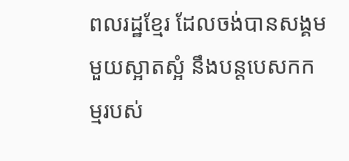ពលរដ្ឋខ្មែរ ដែលចង់បានសង្គមមួយស្អាតស្អំ នឹងបន្តបេសកកម្មរបស់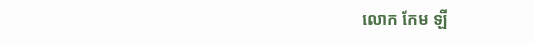លោក កែម ឡី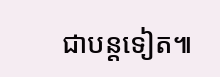ជាបន្តទៀត៕